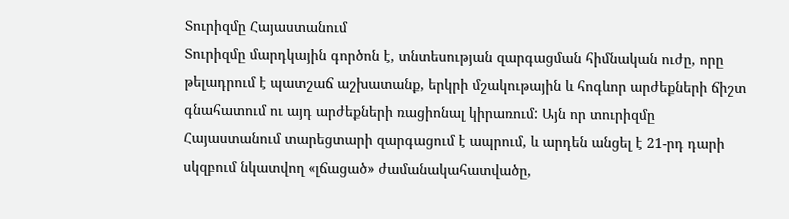Տուրիզմը Հայաստանում
Տուրիզմը մարդկային գործոն է, տնտեսության զարգացման հիմնական ուժը, որը թելադրում է պատշաճ աշխատանք, երկրի մշակութային և հոգևոր արժեքների ճիշտ գնահատում ու այդ արժեքների ռացիոնալ կիրառում: Այն որ տուրիզմը Հայաստանում տարեցտարի զարգացում է ապրում, և արդեն անցել է 21-րդ դարի սկզբում նկատվող «լճացած» ժամանակահատվածը,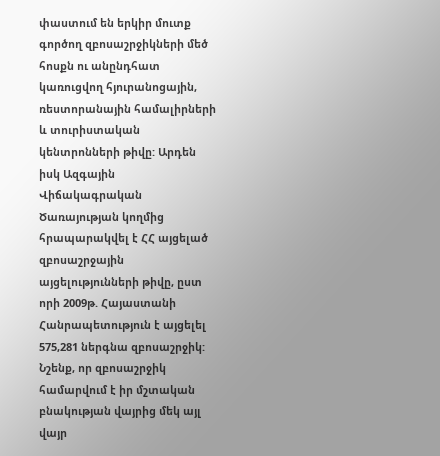փաստում են երկիր մուտք գործող զբոսաշրջիկների մեծ հոսքն ու անընդհատ կառուցվող հյուրանոցային, ռեստորանային համալիրների և տուրիստական կենտրոնների թիվը: Արդեն իսկ Ազգային Վիճակագրական Ծառայության կողմից հրապարակվել է ՀՀ այցելած զբոսաշրջային այցելությունների թիվը, ըստ որի 2009թ. Հայաստանի Հանրապետություն է այցելել 575,281 ներգնա զբոսաշրջիկ: Նշենք, որ զբոսաշրջիկ համարվում է իր մշտական բնակության վայրից մեկ այլ վայր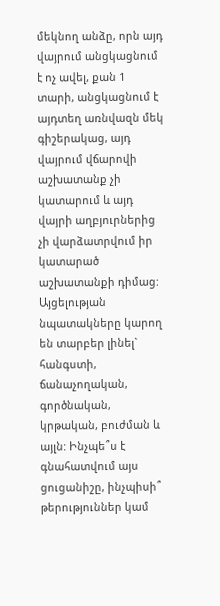մեկնող անձը, որն այդ վայրում անցկացնում է ոչ ավել, քան 1 տարի, անցկացնում է այդտեղ առնվազն մեկ գիշերակաց, այդ վայրում վճարովի աշխատանք չի կատարում և այդ վայրի աղբյուրներից չի վարձատրվում իր կատարած աշխատանքի դիմաց: Այցելության նպատակները կարող են տարբեր լինել` հանգստի, ճանաչողական, գործնական, կրթական, բուժման և այլն: Ինչպե՞ս է գնահատվում այս ցուցանիշը, ինչպիսի՞ թերություններ կամ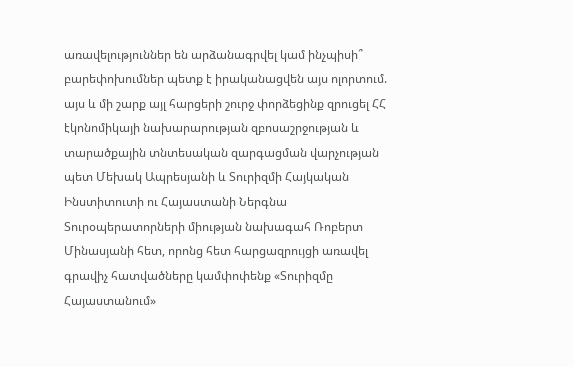առավելություններ են արձանագրվել կամ ինչպիսի՞ բարեփոխումներ պետք է իրականացվեն այս ոլորտում. այս և մի շարք այլ հարցերի շուրջ փորձեցինք զրուցել ՀՀ էկոնոմիկայի նախարարության զբոսաշրջության և տարածքային տնտեսական զարգացման վարչության պետ Մեխակ Ապրեսյանի և Տուրիզմի Հայկական Ինստիտուտի ու Հայաստանի Ներգնա Տուրօպերատորների միության նախագահ Ռոբերտ Մինասյանի հետ, որոնց հետ հարցազրույցի առավել գրավիչ հատվածները կամփոփենք «Տուրիզմը Հայաստանում»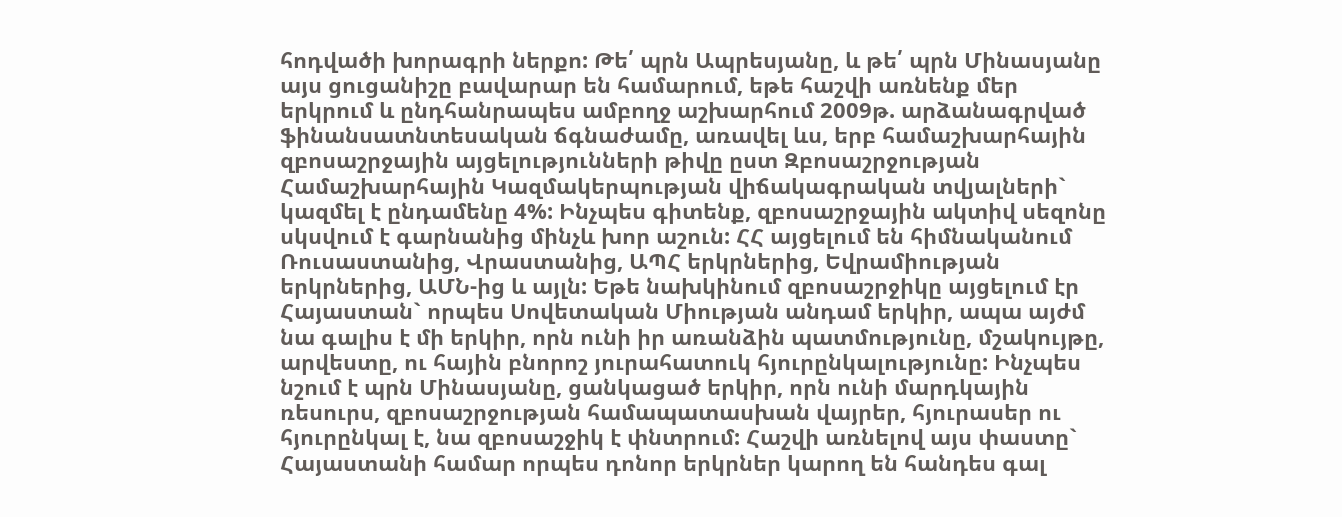հոդվածի խորագրի ներքո: Թե՛ պրն Ապրեսյանը, և թե՛ պրն Մինասյանը այս ցուցանիշը բավարար են համարում, եթե հաշվի առնենք մեր երկրում և ընդհանրապես ամբողջ աշխարհում 2009թ. արձանագրված ֆինանսատնտեսական ճգնաժամը, առավել ևս, երբ համաշխարհային զբոսաշրջային այցելությունների թիվը ըստ Զբոսաշրջության Համաշխարհային Կազմակերպության վիճակագրական տվյալների` կազմել է ընդամենը 4%: Ինչպես գիտենք, զբոսաշրջային ակտիվ սեզոնը սկսվում է գարնանից մինչև խոր աշուն: ՀՀ այցելում են հիմնականում Ռուսաստանից, Վրաստանից, ԱՊՀ երկրներից, Եվրամիության երկրներից, ԱՄՆ-ից և այլն: Եթե նախկինում զբոսաշրջիկը այցելում էր Հայաստան` որպես Սովետական Միության անդամ երկիր, ապա այժմ նա գալիս է մի երկիր, որն ունի իր առանձին պատմությունը, մշակույթը, արվեստը, ու հային բնորոշ յուրահատուկ հյուրընկալությունը: Ինչպես նշում է պրն Մինասյանը, ցանկացած երկիր, որն ունի մարդկային ռեսուրս, զբոսաշրջության համապատասխան վայրեր, հյուրասեր ու հյուրընկալ է, նա զբոսաշջիկ է փնտրում: Հաշվի առնելով այս փաստը` Հայաստանի համար որպես դոնոր երկրներ կարող են հանդես գալ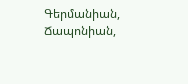Գերմանիան, Ճապոնիան,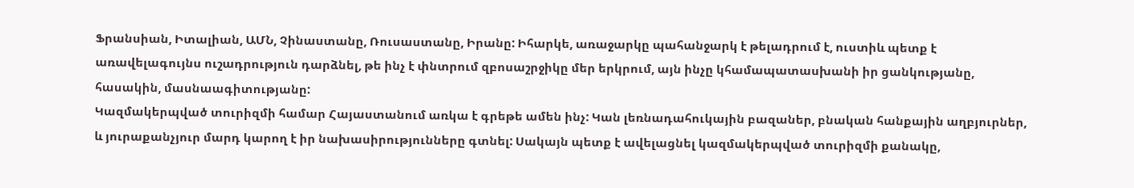Ֆրանսիան, Իտալիան, ԱՄՆ, Չինաստանը, Ռուսաստանը, Իրանը: Իհարկե, առաջարկը պահանջարկ է թելադրում է, ուստիև պետք է առավելագույնս ուշադրություն դարձնել, թե ինչ է փնտրում զբոսաշրջիկը մեր երկրում, այն ինչը կհամապատասխանի իր ցանկությանը, հասակին, մասնաագիտությանը:
Կազմակերպված տուրիզմի համար Հայաստանում առկա է գրեթե ամեն ինչ: Կան լեռնադահուկային բազաներ, բնական հանքային աղբյուրներ, և յուրաքանչյուր մարդ կարող է իր նախասիրությունները գտնել: Սակայն պետք է ավելացնել կազմակերպված տուրիզմի քանակը,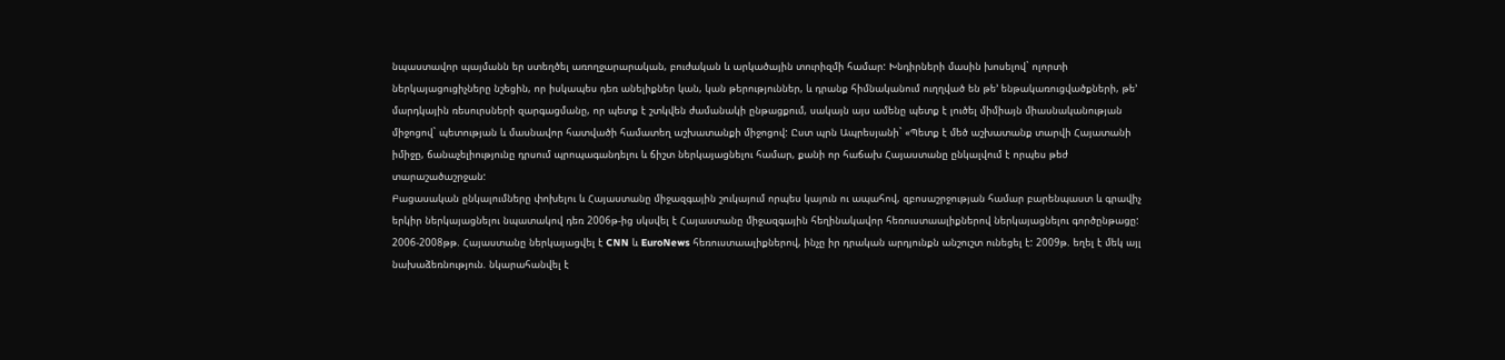նպաստավոր պայմանն եր ստեղծել առողջարարական, բուժական և արկածային տուրիզմի համար: Խնդիրների մասին խոսելով` ոլորտի ներկայացուցիչները նշեցին, որ իսկապես դեռ անելիքներ կան, կան թերություններ, և դրանք հիմնականում ուղղված են թե՚ ենթակառուցվածքների, թե՚ մարդկային ռեսուրսների զարգացմանը, որ պետք է շտկվեն ժամանակի ընթացքում, սակայն այս ամենը պետք է լուծել միմիայն միասնականության միջոցով` պետության և մասնավոր հատվածի համատեղ աշխատանքի միջոցով: Ըստ պրն Ապրեսյանի` «Պետք է մեծ աշխատանք տարվի Հայատանի իմիջը, ճանաչելիությունը դրսում պրոպագանդելու և ճիշտ ներկայացնելու համար, քանի որ հաճախ Հայաստանը ընկալվում է որպես թեժ տարաշածաշրջան:
Բացասական ընկալումները փոխելու և Հայաստանը միջազգային շուկայում որպես կայուն ու ապահով, զբոսաշրջության համար բարենպաստ և գրավիչ երկիր ներկայացնելու նպատակով դեռ 2006թ-ից սկսվել է Հայաստանը միջազգային հեղինակավոր հեռուստաալիքներով ներկայացնելու գործընթացը: 2006-2008թթ. Հայաստանը ներկայացվել է CNN և EuroNews հեռուստաալիքներով, ինչը իր դրական արդյունքն անշուշտ ունեցել է: 2009թ. եղել է մեկ այլ նախաձեռնություն. նկարահանվել է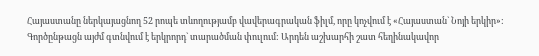Հայաստանը ներկայացնող 52 րոպե տևողությամբ վավերագրական ֆիլմ, որը կոչվում է «Հայաստան` Նոյի երկիր»:
Գործընթացն այժմ գտնվում է երկրորդ` տարածման փուլում: Արդեն աշխարհի շատ հեղինակավոր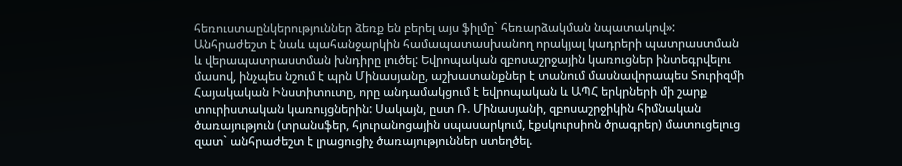հեռուստաընկերություններ ձեռք են բերել այս ֆիլմը` հեռարձակման նպատակով»: Անհրաժեշտ է նաև պահանջարկին համապատասխանող որակյալ կադրերի պատրաստման և վերապատրաստման խնդիրը լուծել: Եվրոպական զբոսաշրջային կառուցներ ինտեգրվելու մասով, ինչպես նշում է պրն Մինասյանը, աշխատանքներ է տանում մասնավորապես Տուրիզմի Հայակական Ինստիտուտը, որը անդամակցում է եվրոպական և ԱՊՀ երկրների մի շարք տուրիստական կառույցներին: Սակայն, ըստ Ռ. Մինասյանի, զբոսաշրջիկին հիմնական ծառայություն (տրանսֆեր, հյուրանոցային սպասարկում, էքսկուրսիոն ծրագրեր) մատուցելուց զատ` անհրաժեշտ է լրացուցիչ ծառայություններ ստեղծել.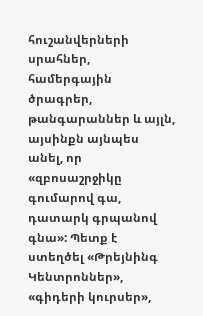հուշանվերների սրահներ, համերգային ծրագրեր, թանգարաններ և այլն, այսինքն այնպես անել, որ «զբոսաշրջիկը գումարով գա, դատարկ գրպանով գնա»: Պետք է ստեղծել «Թրեյնինգ Կենտրոններ», «գիդերի կուրսեր»,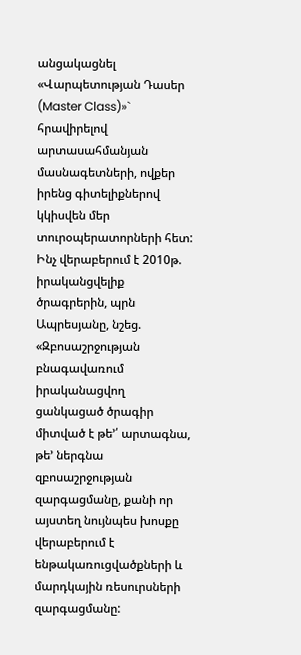անցակացնել «Վարպետության Դասեր (Master Class)»` հրավիրելով արտասահմանյան մասնագետների, ովքեր իրենց գիտելիքներով կկիսվեն մեր տուրօպերատորների հետ:
Ինչ վերաբերում է 2010թ. իրականցվելիք ծրագրերին, պրն Ապրեսյանը, նշեց. «Զբոսաշրջության բնագավառում իրականացվող ցանկացած ծրագիր միտված է թե՚՛ արտագնա, թե՚ ներգնա զբոսաշրջության զարգացմանը, քանի որ այստեղ նույնպես խոսքը վերաբերում է ենթակառուցվածքների և մարդկային ռեսուրսների զարգացմանը: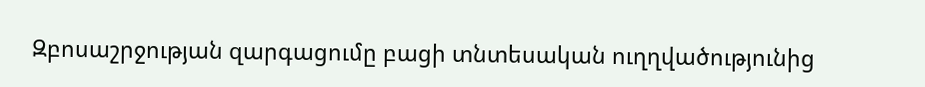Զբոսաշրջության զարգացումը բացի տնտեսական ուղղվածությունից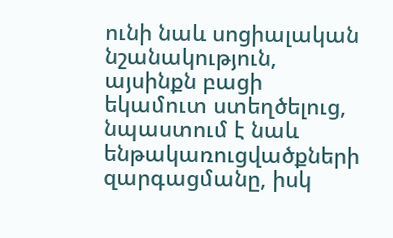ունի նաև սոցիալական նշանակություն, այսինքն բացի եկամուտ ստեղծելուց, նպաստում է նաև ենթակառուցվածքների զարգացմանը, իսկ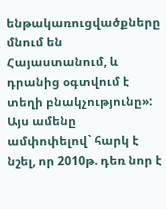ենթակառուցվածքները մնում են Հայաստանում, և դրանից օգտվում է տեղի բնակչությունը»:
Այս ամենը ամփոփելով` հարկ է նշել, որ 2010թ. դեռ նոր է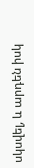սկսվել, և արդեն իսկ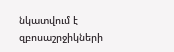նկատվում է զբոսաշրջիկների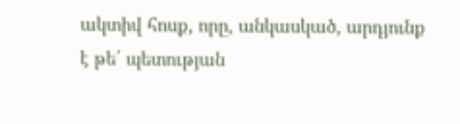ակտիվ հոսք, որը, անկասկած, արդյունք է թե՛ պետության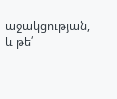աջակցության, և թե՛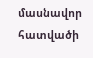մասնավոր հատվածի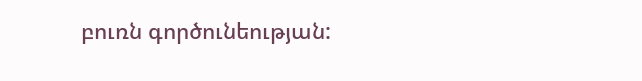բուռն գործունեության: